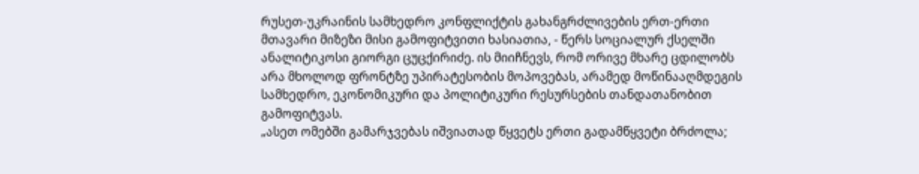რუსეთ-უკრაინის სამხედრო კონფლიქტის გახანგრძლივების ერთ-ერთი მთავარი მიზეზი მისი გამოფიტვითი ხასიათია, - წერს სოციალურ ქსელში ანალიტიკოსი გიორგი ცუცქირიძე. ის მიიჩნევს, რომ ორივე მხარე ცდილობს არა მხოლოდ ფრონტზე უპირატესობის მოპოვებას, არამედ მოწინააღმდეგის სამხედრო, ეკონომიკური და პოლიტიკური რესურსების თანდათანობით გამოფიტვას.
„ასეთ ომებში გამარჯვებას იშვიათად წყვეტს ერთი გადამწყვეტი ბრძოლა;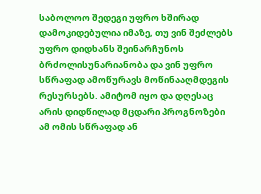საბოლოო შედეგი უფრო ხშირად დამოკიდებულია იმაზე, თუ ვინ შეძლებს უფრო დიდხანს შეინარჩუნოს ბრძოლისუნარიანობა და ვინ უფრო სწრაფად ამოწურავს მოწინააღმდეგის რესურსებს. ამიტომ იყო და დღესაც არის დიდწილად მცდარი პროგნოზები ამ ომის სწრაფად ან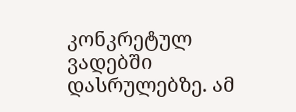კონკრეტულ ვადებში დასრულებზე. ამ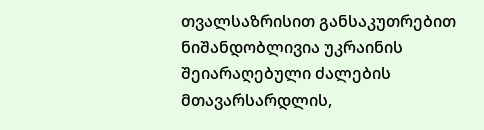თვალსაზრისით განსაკუთრებით ნიშანდობლივია უკრაინის შეიარაღებული ძალების მთავარსარდლის,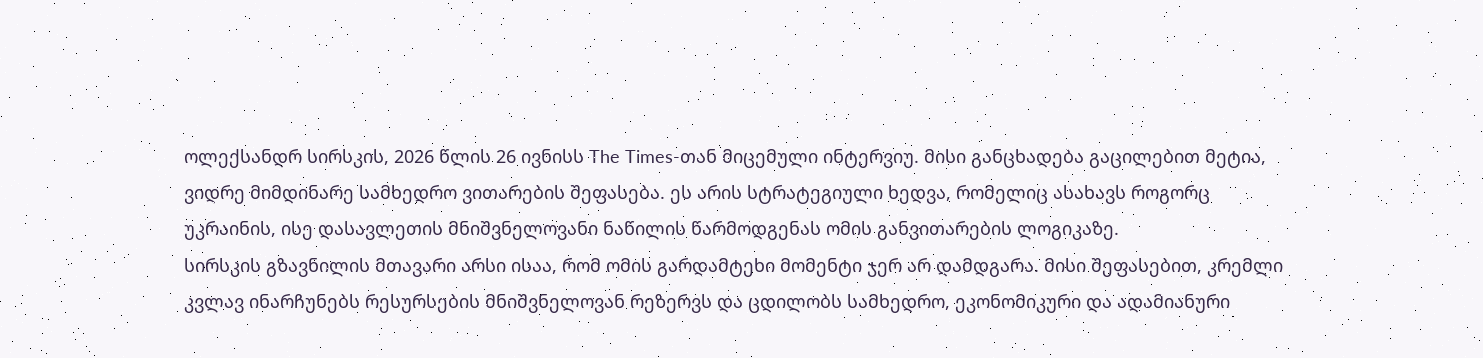ოლექსანდრ სირსკის, 2026 წლის 26 ივნისს The Times-თან მიცემული ინტერვიუ. მისი განცხადება გაცილებით მეტია, ვიდრე მიმდინარე სამხედრო ვითარების შეფასება. ეს არის სტრატეგიული ხედვა, რომელიც ასახავს როგორც უკრაინის, ისე დასავლეთის მნიშვნელოვანი ნაწილის წარმოდგენას ომის განვითარების ლოგიკაზე.
სირსკის გზავნილის მთავარი არსი ისაა, რომ ომის გარდამტეხი მომენტი ჯერ არ დამდგარა. მისი შეფასებით, კრემლი კვლავ ინარჩუნებს რესურსების მნიშვნელოვან რეზერვს და ცდილობს სამხედრო, ეკონომიკური და ადამიანური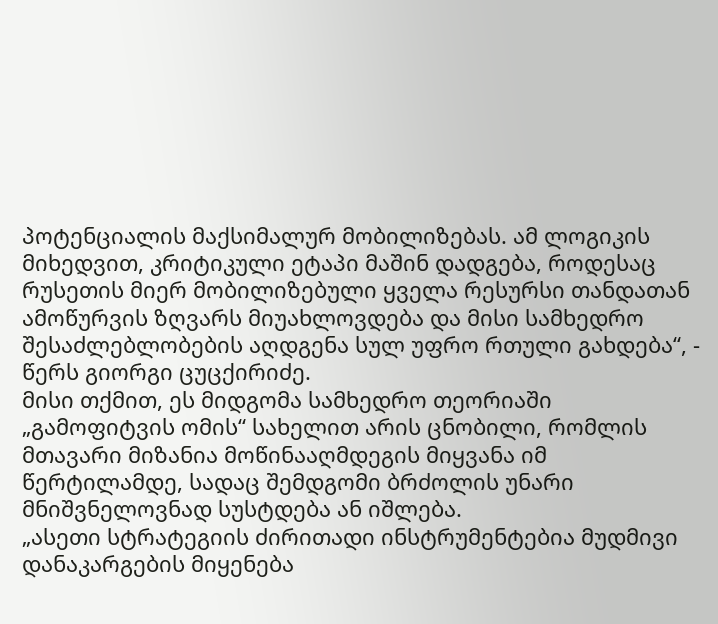პოტენციალის მაქსიმალურ მობილიზებას. ამ ლოგიკის მიხედვით, კრიტიკული ეტაპი მაშინ დადგება, როდესაც რუსეთის მიერ მობილიზებული ყველა რესურსი თანდათან ამოწურვის ზღვარს მიუახლოვდება და მისი სამხედრო შესაძლებლობების აღდგენა სულ უფრო რთული გახდება“, - წერს გიორგი ცუცქირიძე.
მისი თქმით, ეს მიდგომა სამხედრო თეორიაში „გამოფიტვის ომის“ სახელით არის ცნობილი, რომლის მთავარი მიზანია მოწინააღმდეგის მიყვანა იმ წერტილამდე, სადაც შემდგომი ბრძოლის უნარი მნიშვნელოვნად სუსტდება ან იშლება.
„ასეთი სტრატეგიის ძირითადი ინსტრუმენტებია მუდმივი დანაკარგების მიყენება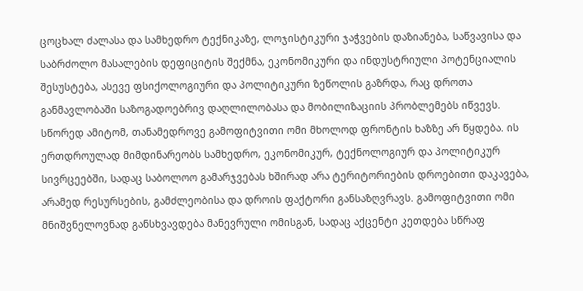ცოცხალ ძალასა და სამხედრო ტექნიკაზე, ლოჯისტიკური ჯაჭვების დაზიანება, საწვავისა და საბრძოლო მასალების დეფიციტის შექმნა, ეკონომიკური და ინდუსტრიული პოტენციალის შესუსტება, ასევე ფსიქოლოგიური და პოლიტიკური ზეწოლის გაზრდა, რაც დროთა განმავლობაში საზოგადოებრივ დაღლილობასა და მობილიზაციის პრობლემებს იწვევს.
სწორედ ამიტომ, თანამედროვე გამოფიტვითი ომი მხოლოდ ფრონტის ხაზზე არ წყდება. ის ერთდროულად მიმდინარეობს სამხედრო, ეკონომიკურ, ტექნოლოგიურ და პოლიტიკურ სივრცეებში, სადაც საბოლოო გამარჯვებას ხშირად არა ტერიტორიების დროებითი დაკავება, არამედ რესურსების, გამძლეობისა და დროის ფაქტორი განსაზღვრავს. გამოფიტვითი ომი მნიშვნელოვნად განსხვავდება მანევრული ომისგან, სადაც აქცენტი კეთდება სწრაფ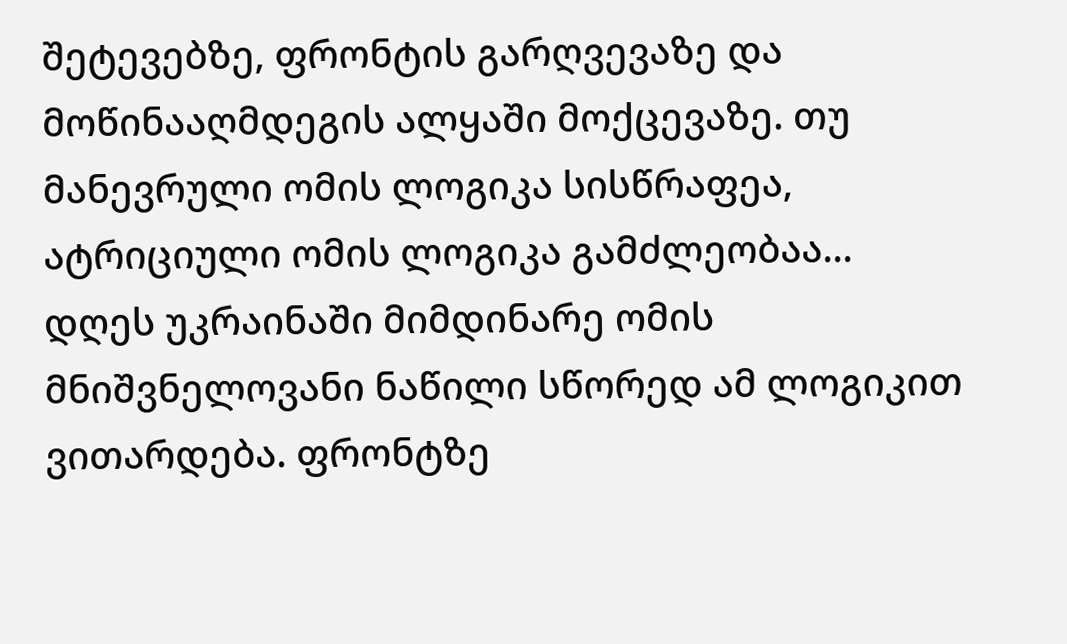შეტევებზე, ფრონტის გარღვევაზე და მოწინააღმდეგის ალყაში მოქცევაზე. თუ მანევრული ომის ლოგიკა სისწრაფეა, ატრიციული ომის ლოგიკა გამძლეობაა...
დღეს უკრაინაში მიმდინარე ომის მნიშვნელოვანი ნაწილი სწორედ ამ ლოგიკით ვითარდება. ფრონტზე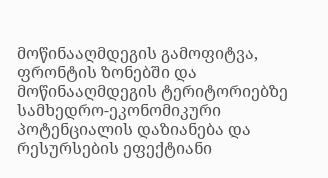მოწინააღმდეგის გამოფიტვა, ფრონტის ზონებში და მოწინააღმდეგის ტერიტორიებზე სამხედრო-ეკონომიკური პოტენციალის დაზიანება და რესურსების ეფექტიანი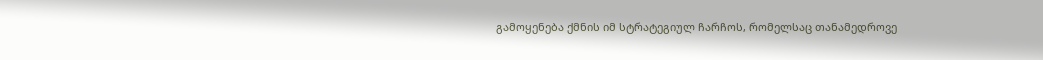გამოყენება ქმნის იმ სტრატეგიულ ჩარჩოს, რომელსაც თანამედროვე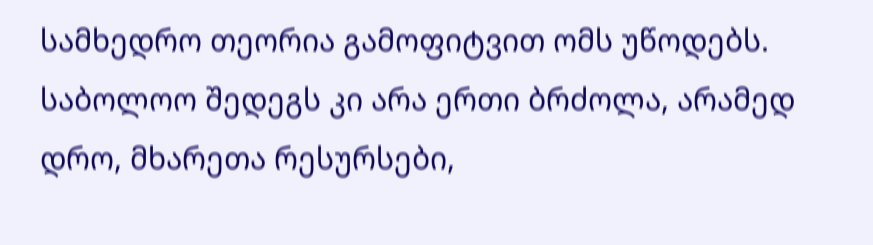სამხედრო თეორია გამოფიტვით ომს უწოდებს. საბოლოო შედეგს კი არა ერთი ბრძოლა, არამედ დრო, მხარეთა რესურსები,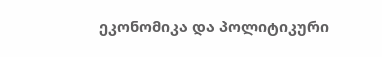ეკონომიკა და პოლიტიკური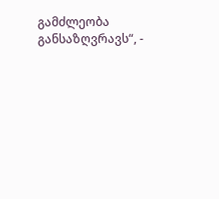გამძლეობა განსაზღვრავს“, -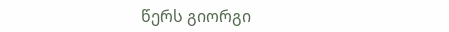წერს გიორგი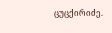ცუცქირიძე.